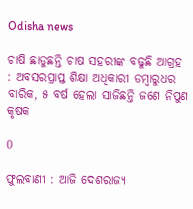Odisha news

ଚାଷି ଛାଡୁଛନ୍ତି ଚାଷ ସହରୀଙ୍କ ବଢୁଛି ଆଗ୍ରହ : ଅବସରପ୍ରାପ୍ତ ଶିକ୍ଷା ଅଧିକାରୀ ଡମ୍ବାରୁଧର ବାରିକ, ୫ ବର୍ଷ ହେଲା ସାଜିଛନ୍ତି ଜଣେ ନିପୁଣ କୃଷକ

0

ଫୁଲବାଣୀ : ଆଜି ଦେଶରାଜ୍ୟ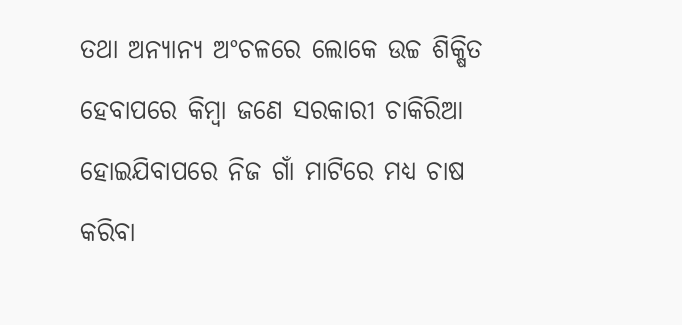ତଥା ଅନ୍ୟାନ୍ୟ ଅଂଚଳରେ ଲୋକେ ଉଚ୍ଚ ଶିକ୍ଷିତ ହେବାପରେ କିମ୍ବା ଜଣେ ସରକାରୀ ଚାକିରିଆ ହୋଇଯିବାପରେ ନିଜ ଗାଁ ମାଟିରେ ମଧ୍ୟ ଚାଷ କରିବା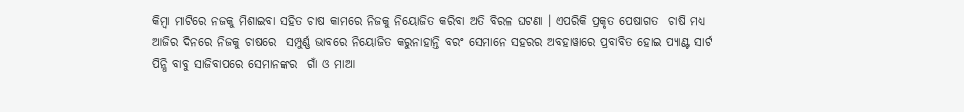କିମ୍ବା ମାଟିରେ ନଜକୁ ମିଶାଇବା ସହିତ ଚାଷ କାମରେ ନିଜକୁ ନିୟୋଜିତ କରିବା ଅତି ବିରଳ ଘଟଣା । ଏପରିକି ପ୍ରକୃତ ପେଷାଗତ  ଚାଷି ମଧ୍ୟ ଆଜିର ଦିନରେ ନିଜକୁ ଚାଷରେ  ସମ୍ପୁର୍ଣ୍ଣ ଭାବରେ ନିୟୋଜିତ କରୁନାହାନ୍ତି ବରଂ ସେମାନେ ସହରର ଅବହାୱାରେ ପ୍ରବାବିତ ହୋଇ ପ୍ୟାଣ୍ଟ ସାର୍ଟ ପିନ୍ଧି ବାବୁ ସାଜିବାପରେ ସେମାନଙ୍କର  ଗାଁ ଓ ମାଆ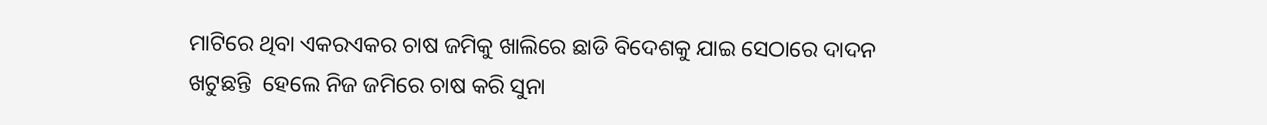ମାଟିରେ ଥିବା ଏକରଏକର ଚାଷ ଜମିକୁ ଖାଲିରେ ଛାଡି ବିଦେଶକୁ ଯାଇ ସେଠାରେ ଦାଦନ ଖଟୁଛନ୍ତି  ହେଲେ ନିଜ ଜମିରେ ଚାଷ କରି ସୁନା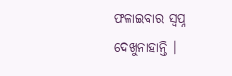ଫଳାଇବାର ସ୍ୱପ୍ନ ଦେଖୁନାହାନ୍ତି ।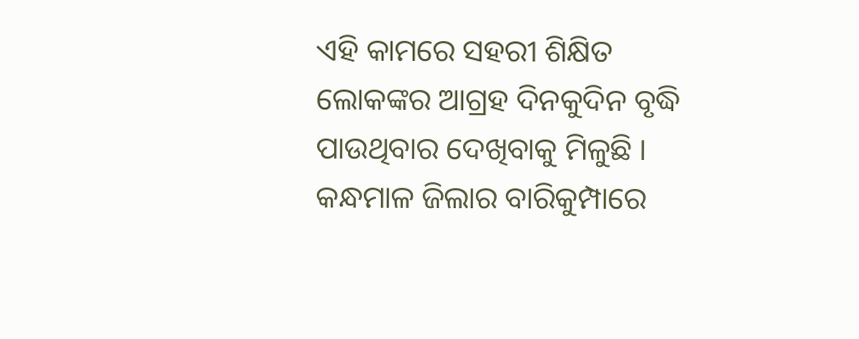ଏହି କାମରେ ସହରୀ ଶିକ୍ଷିତ ଲୋକଙ୍କର ଆଗ୍ରହ ଦିନକୁଦିନ ବୃଦ୍ଧି ପାଉଥିବାର ଦେଖିବାକୁ ମିଳୁଛି ।  କନ୍ଧମାଳ ଜିଲାର ବାରିକୁମ୍ପାରେ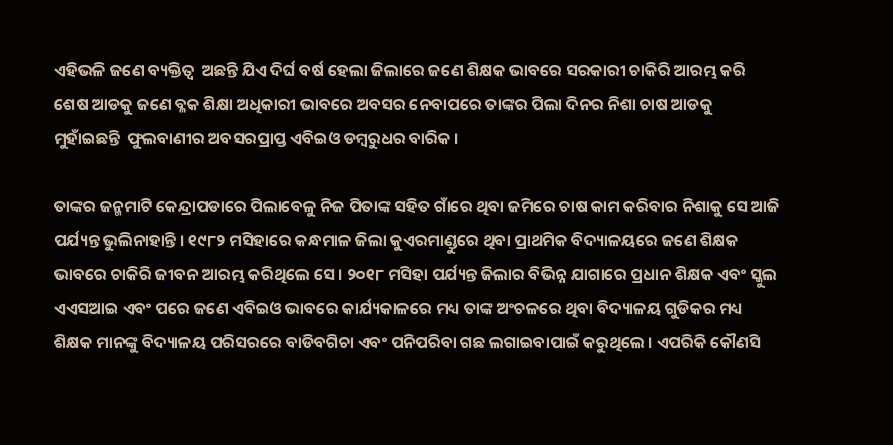ଏହିଭଳି ଜଣେ ବ୍ୟକ୍ତିତ୍ୱ  ଅଛନ୍ତି ଯିଏ ଦିର୍ଘ ବର୍ଷ ହେଲା ଜିଲାରେ ଜଣେ ଶିକ୍ଷକ ଭାବରେ ସରକାରୀ ଚାକିରି ଆରମ୍ଭ କରି ଶେଷ ଆଡକୁ ଜଣେ ବ୍ଳକ ଶିକ୍ଷା ଅଧିକାରୀ ଭାବରେ ଅବସର ନେବାପରେ ତାଙ୍କର ପିଲା ଦିନର ନିଶା ଚାଷ ଆଡକୁ ମୁହାଁଇଛନ୍ତି  ଫୁଲବାଣୀର ଅବସରପ୍ରାପ୍ତ ଏବିଇଓ ଡମ୍ବରୁଧର ବାରିକ ।

ତାଙ୍କର ଜନ୍ମମାଟି କେନ୍ଦ୍ରାପଡାରେ ପିଲାବେଳୁ ନିଜ ପିତାଙ୍କ ସହିତ ଗାଁରେ ଥିବା ଜମିରେ ଚାଷ କାମ କରିବାର ନିଶାକୁ ସେ ଆଜି ପର୍ଯ୍ୟନ୍ତ ଭୁଲିନାହାନ୍ତି । ୧୯୮୨ ମସିହାରେ କନ୍ଧମାଳ ଜିଲା କୁଏରମାଣ୍ଡୁରେ ଥିବା ପ୍ରାଥମିକ ବିଦ୍ୟାଳୟରେ ଜଣେ ଶିକ୍ଷକ ଭାବରେ ଚାକିରି ଜୀବନ ଆରମ୍ଭ କରିଥିଲେ ସେ । ୨୦୧୮ ମସିହା ପର୍ଯ୍ୟନ୍ତ ଜିଲାର ବିଭିନ୍ନ ଯାଗାରେ ପ୍ରଧାନ ଶିକ୍ଷକ ଏବଂ ସ୍କୁଲ ଏଏସଆଇ ଏବଂ ପରେ ଜଣେ ଏବିଇଓ ଭାବରେ କାର୍ଯ୍ୟକାଳରେ ମଧ୍ୟ ତାଙ୍କ ଅଂଚଳରେ ଥିବା ବିଦ୍ୟାଳୟ ଗୁଡିକର ମଧ୍ୟ ଶିକ୍ଷକ ମାନଙ୍କୁ ବିଦ୍ୟାଳୟ ପରିସରରେ ବାଡିବଗିଚା ଏବଂ ପନିପରିବା ଗଛ ଲଗାଇବାପାଇଁ କରୁଥିଲେ । ଏପରିକି କୌଣସି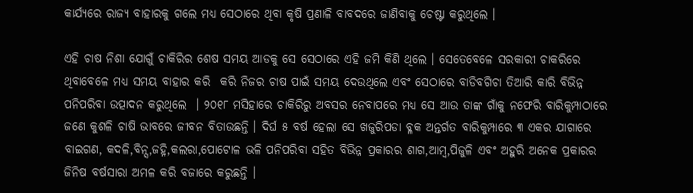କାର୍ଯ୍ୟରେ ରାଜ୍ୟ ବାହାରକୁ ଗଲେ ମଧ୍ୟ ସେଠାରେ ଥିବା କୃଷି ପ୍ରଣାଳି ବାବଦରେ ଜାଣିବାକୁ ଚେଷ୍ଟା କରୁଥିଲେ ।

ଏହି ଚାଷ ନିଶା ଯୋଗୁଁ ଚାକିରିର ଶେଷ ସମୟ ଆଡକୁ ସେ ସେଠାରେ ଏହି ଜମି କିଣି ଥିଲେ । ସେତେବେଳେ ସରକାରୀ ଚାକରିରେ ଥିବାବେଳେ ମଧ୍ୟ ସମୟ ବାହାର କରି  କରି ନିଜର ଚାଷ ପାଇଁ ସମୟ ଦେଉଥିଲେ ଏବଂ ସେଠାରେ ବାଡିବଗିଚା ତିଆରି କାରି ବିଭିନ୍ନ ପନିପରିବା ଉତ୍ପାଦନ କରୁଥିଲେ  । ୨୦୧୮ ମସିହାରେ ଚାକିରିରୁ ଅବସର ନେବାପରେ ମଧ୍ୟ ସେ ଆଉ ତାଙ୍କ ଗାଁକୁ ନଫେରି ବାରିକୁମ୍ପାଠାରେ ଜଣେ କୁଶଳି ଚାଷି ଭାବରେ ଜୀବନ ବିତାଉଛନ୍ତି । ଦିର୍ଘ ୫ ବର୍ଷ ହେଲା ସେ ଖଜୁରିପଡା ବ୍ଳକ ଅନ୍ତର୍ଗତ ବାରିକୁମ୍ପାରେ ୩ ଏକର ଯାଗାରେ ବାଇଗଣ, କଦଳି,ବିନ୍ସ,ଜହ୍ନି,କଲରା,ପୋଟୋଳ ଭଳି ପନିପରିବା ସହିତ ବିଭିନ୍ନ ପ୍ରକାରର ଶାଗ,ଆମ୍ବ,ପିଜୁଳି ଏବଂ ଅହୁରି ଅନେକ ପ୍ରକାରର ଜିନିଷ ବର୍ଷସାରା ଅମଳ କରି ବଜାରେ କରୁଛନ୍ତି ।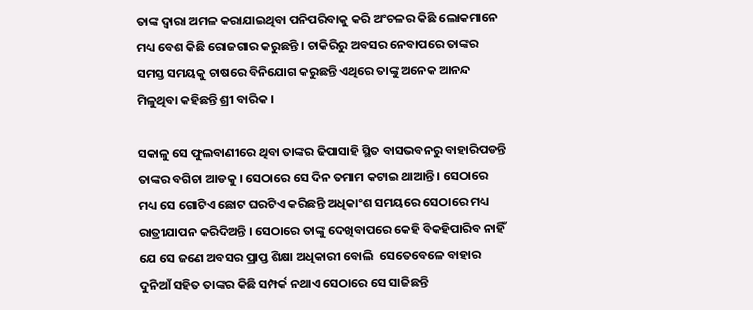ତାଙ୍କ ଦ୍ୱାରା ଅମଳ କରାଯାଇଥିବା ପନିପରିବାକୁ କରି ଅଂଚଳର କିଛି ଲୋକମାନେ ମଧ୍ୟ ବେଶ କିଛି ରୋଜଗାର କରୁଛନ୍ତି । ଚାକିରିରୁ ଅବସର ନେବାପରେ ତାଙ୍କର ସମସ୍ତ ସମୟକୁ ଚାଷରେ ବିନିଯୋଗ କରୁଛନ୍ତି ଏଥିରେ ତାଙ୍କୁ ଅନେକ ଆନନ୍ଦ ମିଳୁଥିବା କହିଛନ୍ତି ଶ୍ରୀ ବାରିକ ।

ସକାଳୁ ସେ ଫୁଲବାଣୀରେ ଥିବା ତାଙ୍କର ଢିପାସାହି ସ୍ଥିତ ବାସଭବନରୁ ବାହାରିପଡନ୍ତି ତାଙ୍କର ବଗିଚା ଆଡକୁ । ସେଠାରେ ସେ ଦିନ ତମାମ କଟାଇ ଥାଆନ୍ତି । ସେଠାରେ ମଧ୍ୟ ସେ ଗୋଟିଏ ଛୋଟ ଘରଟିଏ କରିଛନ୍ତି ଅଧିକାଂଶ ସମୟରେ ସେଠାରେ ମଧ୍ୟ ରାତ୍ରୀଯାପନ କରିଦିଅନ୍ତି । ସେଠାରେ ତାଙ୍କୁ ଦେଖିବାପରେ କେହି ବିକହିପାରିବ ନାହିଁ ଯେ ସେ ଜଣେ ଅବସର ପ୍ରାପ୍ତ ଶିକ୍ଷା ଅଧିକାରୀ ବୋଲି  ସେତେବେଳେ ବାହାର ଦୁନିଆଁ ସହିତ ତାଙ୍କର କିଛି ସମ୍ପର୍କ ନଥାଏ ସେଠାରେ ସେ ସାଜିଛନ୍ତି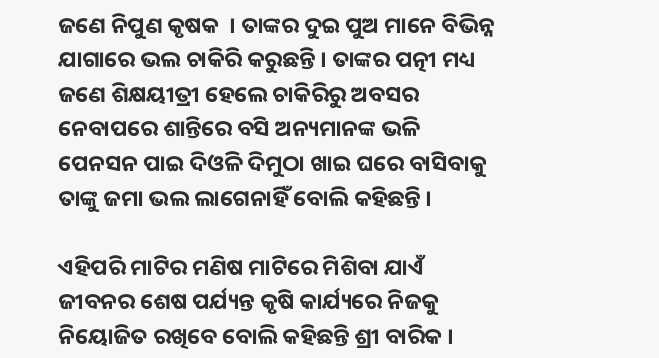ଜଣେ ନିପୁଣ କୃଷକ  । ତାଙ୍କର ଦୁଇ ପୁଅ ମାନେ ବିଭିନ୍ନ ଯାଗାରେ ଭଲ ଚାକିରି କରୁଛନ୍ତି । ତାଙ୍କର ପତ୍ନୀ ମଧ୍ୟ ଜଣେ ଶିକ୍ଷୟୀତ୍ରୀ ହେଲେ ଚାକିରିରୁ ଅବସର ନେବାପରେ ଶାନ୍ତିରେ ବସି ଅନ୍ୟମାନଙ୍କ ଭଳି ପେନସନ ପାଇ ଦିଓଳି ଦିମୁଠା ଖାଇ ଘରେ ବାସିବାକୁ ତାଙ୍କୁ ଜମା ଭଲ ଲାଗେନାହିଁ ବୋଲି କହିଛନ୍ତି ।

ଏହିପରି ମାଟିର ମଣିଷ ମାଟିରେ ମିଶିବା ଯାଏଁ ଜୀବନର ଶେଷ ପର୍ଯ୍ୟନ୍ତ କୃଷି କାର୍ଯ୍ୟରେ ନିଜକୁ ନିୟୋଜିତ ରଖିବେ ବୋଲି କହିଛନ୍ତି ଶ୍ରୀ ବାରିକ ।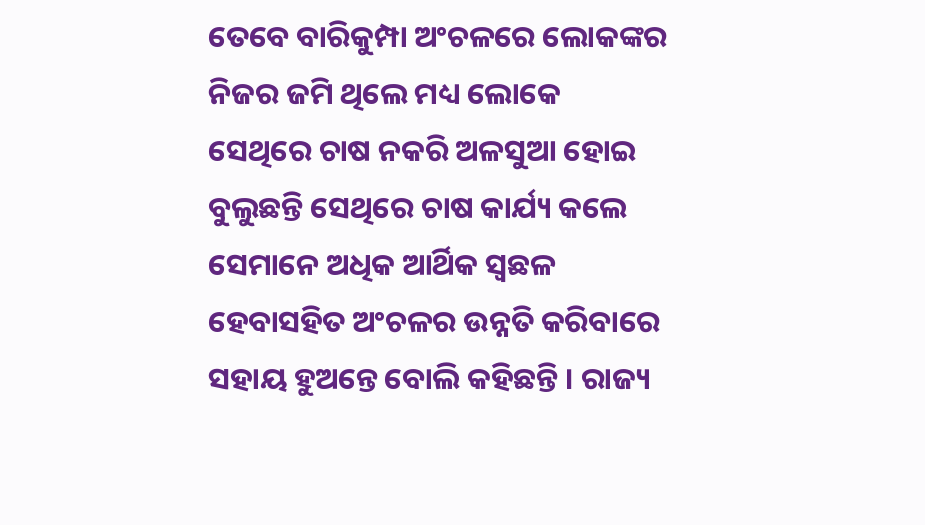ତେବେ ବାରିକୁମ୍ପା ଅଂଚଳରେ ଲୋକଙ୍କର ନିଜର ଜମି ଥିଲେ ମଧ୍ୟ ଲୋକେ ସେଥିରେ ଚାଷ ନକରି ଅଳସୁଆ ହୋଇ ବୁଲୁଛନ୍ତି ସେଥିରେ ଚାଷ କାର୍ଯ୍ୟ କଲେ ସେମାନେ ଅଧିକ ଆର୍ଥିକ ସ୍ୱଛଳ ହେବାସହିତ ଅଂଚଳର ଉନ୍ନତି କରିବାରେ ସହାୟ ହୁଅନ୍ତେ ବୋଲି କହିଛନ୍ତି । ରାଜ୍ୟ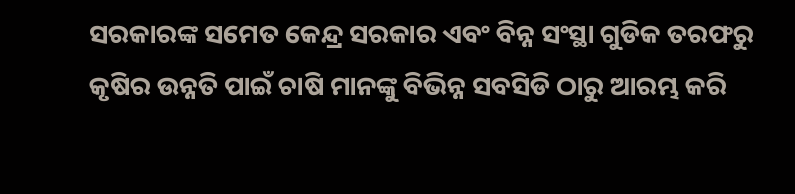ସରକାରଙ୍କ ସମେତ କେନ୍ଦ୍ର ସରକାର ଏବଂ ବିନ୍ନ ସଂସ୍ଥା ଗୁଡିକ ତରଫରୁ କୃଷିର ଉନ୍ନତି ପାଇଁ ଚାଷି ମାନଙ୍କୁ ବିଭିନ୍ନ ସବସିଡି ଠାରୁ ଆରମ୍ଭ କରି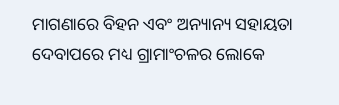ମାଗଣାରେ ବିହନ ଏବଂ ଅନ୍ୟାନ୍ୟ ସହାୟତା ଦେବାପରେ ମଧ୍ୟ ଗ୍ରାମାଂଚଳର ଲୋକେ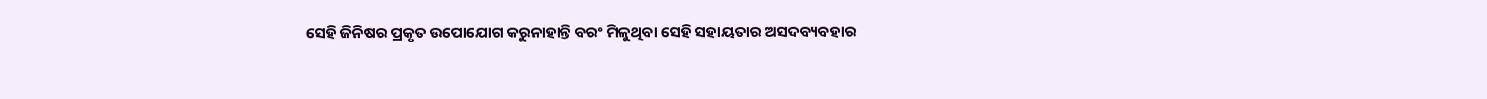ସେହି ଜିନିଷର ପ୍ରକୃତ ଉପୋଯୋଗ କରୁନାହାନ୍ତି ବରଂ ମିଳୁଥିବା ସେହି ସହାୟତାର ଅସଦବ୍ୟବହାର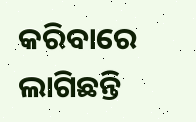କରିବାରେ ଲାଗିଛନ୍ତି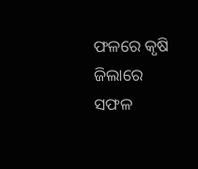ଫଳରେ କୃଷି ଜିଲାରେ ସଫଳ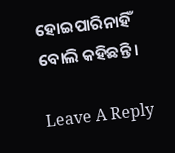ହୋଇପାରିନାହିଁ ବୋଲି କହିଛନ୍ତି ।

Leave A Reply